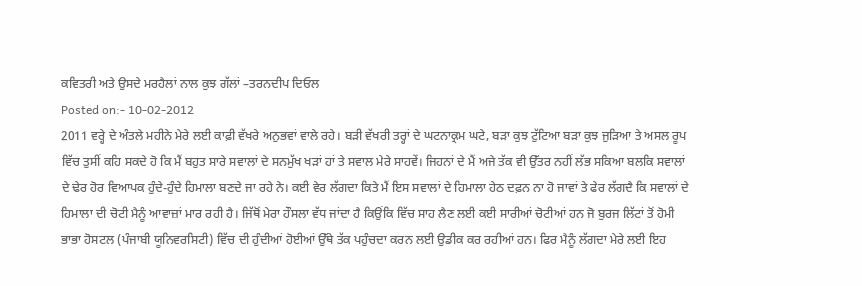ਕਵਿਤਰੀ ਅਤੇ ਉਸਦੇ ਮਰਹੈਲਾਂ ਨਾਲ ਕੁਝ ਗੱਲਾਂ –ਤਰਨਦੀਪ ਦਿਓਲ
Posted on:- 10-02-2012
2011 ਵਰ੍ਹੇ ਦੇ ਅੰਤਲੇ ਮਹੀਨੇ ਮੇਰੇ ਲਈ ਕਾਫ਼ੀ ਵੱਖਰੇ ਅਨੁਭਵਾਂ ਵਾਲੇ ਰਹੇ। ਬੜੀ ਵੱਖਰੀ ਤਰ੍ਹਾਂ ਦੇ ਘਟਨਾਕ੍ਰਮ ਘਟੇ, ਬੜਾ ਕੁਝ ਟੁੱਟਿਆ ਬੜਾ ਕੁਝ ਜੁੜਿਆ ਤੇ ਅਸਲ ਰੂਪ ਵਿੱਚ ਤੁਸੀਂ ਕਹਿ ਸਕਦੇ ਹੋ ਕਿ ਮੈਂ ਬਹੁਤ ਸਾਰੇ ਸਵਾਲਾਂ ਦੇ ਸਨਮੁੱਖ ਖੜਾਂ ਹਾਂ ਤੇ ਸਵਾਲ ਮੇਰੇ ਸਾਹਵੇਂ। ਜਿਹਨਾਂ ਦੇ ਮੈਂ ਅਜੇ ਤੱਕ ਵੀ ਉੱਤਰ ਨਹੀਂ ਲੱਭ ਸਕਿਆ ਬਲਕਿ ਸਵਾਲਾਂ ਦੇ ਢੇਰ ਹੋਰ ਵਿਆਪਕ ਹੁੰਦੇ-ਹੁੰਦੇ ਹਿਮਾਲਾ ਬਣਦੇ ਜਾ ਰਹੇ ਨੇ। ਕਈ ਵੇਰ ਲੱਗਦਾ ਕਿਤੇ ਮੈਂ ਇਸ ਸਵਾਲਾਂ ਦੇ ਹਿਮਾਲਾ ਹੇਠ ਦਫ਼ਨ ਨਾ ਹੋ ਜਾਵਾਂ ਤੇ ਫੇਰ ਲੱਗਦੈ ਕਿ ਸਵਾਲਾਂ ਦੇ ਹਿਮਾਲਾ ਦੀ ਚੋਟੀ ਮੈਨੂੰ ਆਵਾਜ਼ਾਂ ਮਾਰ ਰਹੀ ਹੈ। ਜਿੱਥੋਂ ਮੇਰਾ ਹੌਸਲਾ ਵੱਧ ਜਾਂਦਾ ਹੈ ਕਿਉਂਕਿ ਵਿੱਚ ਸਾਹ ਲੈਣ ਲਈ ਕਈ ਸਾਰੀਆਂ ਚੋਟੀਆਂ ਹਨ ਜੋ ਬੁਰਜ ਲਿੱਟਾਂ ਤੋਂ ਹੋਮੀ ਭਾਭਾ ਹੋਸਟਲ (ਪੰਜਾਬੀ ਯੂਨਿਵਰਸਿਟੀ) ਵਿੱਚ ਦੀ ਹੁੰਦੀਆਂ ਹੋਈਆਂ ਉੱਥੇ ਤੱਕ ਪਹੁੰਚਦਾ ਕਰਨ ਲਈ ਉਡੀਕ ਕਰ ਰਹੀਆਂ ਹਨ। ਫਿਰ ਮੈਨੂੰ ਲੱਗਦਾ ਮੇਰੇ ਲਈ ਇਹ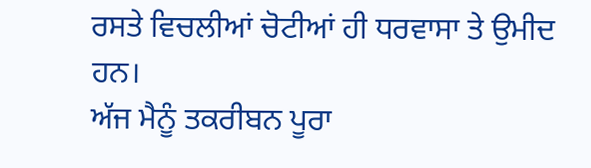ਰਸਤੇ ਵਿਚਲੀਆਂ ਚੋਟੀਆਂ ਹੀ ਧਰਵਾਸਾ ਤੇ ਉਮੀਦ ਹਨ।
ਅੱਜ ਮੈਨੂੰ ਤਕਰੀਬਨ ਪੂਰਾ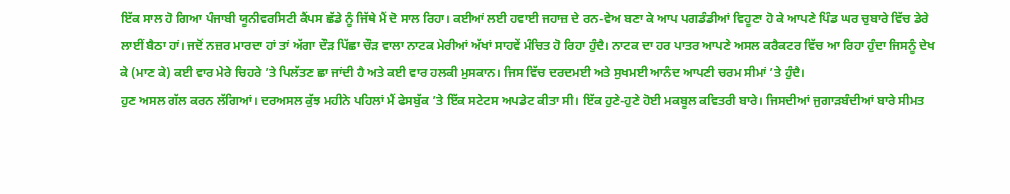ਇੱਕ ਸਾਲ ਹੋ ਗਿਆ ਪੰਜਾਬੀ ਯੂਨੀਵਰਸਿਟੀ ਕੈਂਪਸ ਛੱਡੇ ਨੂੰ ਜਿੱਥੇ ਮੈਂ ਦੋ ਸਾਲ ਰਿਹਾ। ਕਈਆਂ ਲਈ ਹਵਾਈ ਜਹਾਜ਼ ਦੇ ਰਨ-ਵੇਅ ਬਣਾ ਕੇ ਆਪ ਪਗਡੰਡੀਆਂ ਵਿਹੂਣਾ ਹੋ ਕੇ ਆਪਣੇ ਪਿੰਡ ਘਰ ਚੁਬਾਰੇ ਵਿੱਚ ਡੇਰੇ ਲਾਈਂ ਬੈਠਾ ਹਾਂ। ਜਦੋਂ ਨਜ਼ਰ ਮਾਰਦਾ ਹਾਂ ਤਾਂ ਅੱਗਾ ਦੌੜ ਪਿੱਛਾ ਚੌੜ ਵਾਲਾ ਨਾਟਕ ਮੇਰੀਆਂ ਅੱਖਾਂ ਸਾਹਵੇਂ ਮੰਚਿਤ ਹੋ ਰਿਹਾ ਹੁੰਦੈ। ਨਾਟਕ ਦਾ ਹਰ ਪਾਤਰ ਆਪਣੇ ਅਸਲ ਕਰੈਕਟਰ ਵਿੱਚ ਆ ਰਿਹਾ ਹੁੰਦਾ ਜਿਸਨੂੰ ਦੇਖ ਕੇ (ਮਾਣ ਕੇ) ਕਈ ਵਾਰ ਮੇਰੇ ਚਿਹਰੇ ’ਤੇ ਪਿਲੱਤਣ ਛਾ ਜਾਂਦੀ ਹੈ ਅਤੇ ਕਈ ਵਾਰ ਹਲਕੀ ਮੁਸਕਾਨ। ਜਿਸ ਵਿੱਚ ਦਰਦਮਈ ਅਤੇ ਸੁਖਮਈ ਆਨੰਦ ਆਪਣੀ ਚਰਮ ਸੀਮਾਂ ’ਤੇ ਹੁੰਦੈ।
ਹੁਣ ਅਸਲ ਗੱਲ ਕਰਨ ਲੱਗਿਆਂ। ਦਰਅਸਲ ਕੁੱਝ ਮਹੀਨੇ ਪਹਿਲਾਂ ਮੈਂ ਫੇਸਬੁੱਕ ’ਤੇ ਇੱਕ ਸਟੇਟਸ ਅਪਡੇਟ ਕੀਤਾ ਸੀ। ਇੱਕ ਹੁਣੇ-ਹੁਣੇ ਹੋਈ ਮਕਬੂਲ ਕਵਿਤਰੀ ਬਾਰੇ। ਜਿਸਦੀਆਂ ਜੁਗਾੜਬੰਦੀਆਂ ਬਾਰੇ ਸੀਮਤ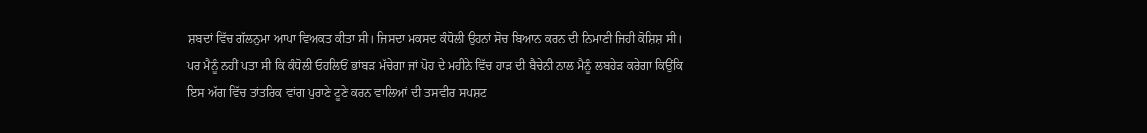ਸ਼ਬਦਾਂ ਵਿੱਚ ਗੱਲਨੁਮਾ ਆਪਾ ਵਿਅਕਤ ਕੀਤਾ ਸੀ। ਜਿਸਦਾ ਮਕਸਦ ਕੰਧੋਲੀ ਉਹਨਾਂ ਸੋਚ ਬਿਆਨ ਕਰਨ ਦੀ ਨਿਮਾਣੀ ਜਿਹੀ ਕੋਸ਼ਿਸ਼ ਸੀ। ਪਰ ਮੈਨੂੰ ਨਹੀਂ ਪਤਾ ਸੀ ਕਿ ਕੰਧੋਲੀ ਓਹਲਿਓਂ ਭਾਂਬੜ ਮੱਚੇਗਾ ਜਾਂ ਪੋਹ ਦੇ ਮਹੀਨੇ ਵਿੱਚ ਹਾੜ ਦੀ ਬੈਚੇਨੀ ਨਾਲ ਮੈਨੂੰ ਲਬਹੇੜ ਕਰੇਗਾ ਕਿਉਂਕਿ ਇਸ ਅੱਗ ਵਿੱਚ ਤਾਂਤਰਿਕ ਵਾਂਗ ਪੁਰਾਣੇ ਟੂਣੇ ਕਰਨ ਵਾਲਿਆਂ ਦੀ ਤਸਵੀਰ ਸਪਸ਼ਟ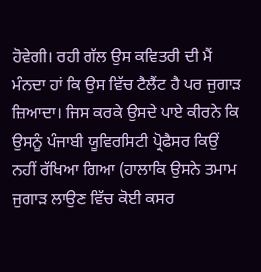ਹੋਵੇਗੀ। ਰਹੀ ਗੱਲ ਉਸ ਕਵਿਤਰੀ ਦੀ ਮੈਂ ਮੰਨਦਾ ਹਾਂ ਕਿ ਉਸ ਵਿੱਚ ਟੈਲੈਂਟ ਹੈ ਪਰ ਜੁਗਾੜ ਜ਼ਿਆਦਾ। ਜਿਸ ਕਰਕੇ ਉਸਦੇ ਪਾਏ ਕੀਰਨੇ ਕਿ ਉਸਨੂੰ ਪੰਜਾਬੀ ਯੂਵਿਰਸਿਟੀ ਪ੍ਰੋਫੈਸਰ ਕਿਉਂ ਨਹੀਂ ਰੱਖਿਆ ਗਿਆ (ਹਾਲਾਕਿ ਉਸਨੇ ਤਮਾਮ ਜੁਗਾੜ ਲਾਉਣ ਵਿੱਚ ਕੋਈ ਕਸਰ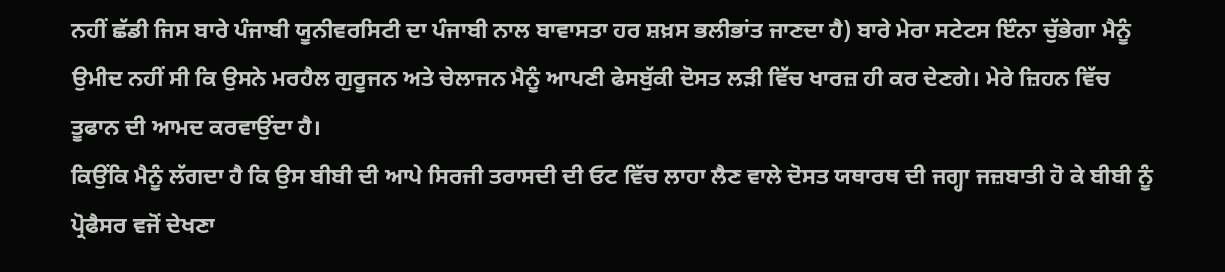ਨਹੀਂ ਛੱਡੀ ਜਿਸ ਬਾਰੇ ਪੰਜਾਬੀ ਯੂਨੀਵਰਸਿਟੀ ਦਾ ਪੰਜਾਬੀ ਨਾਲ ਬਾਵਾਸਤਾ ਹਰ ਸ਼ਖ਼ਸ ਭਲੀਭਾਂਤ ਜਾਣਦਾ ਹੈ) ਬਾਰੇ ਮੇਰਾ ਸਟੇਟਸ ਇੰਨਾ ਚੁੱਭੇਗਾ ਮੈਨੂੰ ਉਮੀਦ ਨਹੀਂ ਸੀ ਕਿ ਉਸਨੇ ਮਰਹੈਲ ਗੁਰੂਜਨ ਅਤੇ ਚੇਲਾਜਨ ਮੈਨੂੰ ਆਪਣੀ ਫੇਸਬੁੱਕੀ ਦੋਸਤ ਲੜੀ ਵਿੱਚ ਖਾਰਜ਼ ਹੀ ਕਰ ਦੇਣਗੇ। ਮੇਰੇ ਜ਼ਿਹਨ ਵਿੱਚ ਤੂਫਾਨ ਦੀ ਆਮਦ ਕਰਵਾਉਂਦਾ ਹੈ।
ਕਿਉਂਕਿ ਮੈਨੂੰ ਲੱਗਦਾ ਹੈ ਕਿ ਉਸ ਬੀਬੀ ਦੀ ਆਪੇ ਸਿਰਜੀ ਤਰਾਸਦੀ ਦੀ ਓਟ ਵਿੱਚ ਲਾਹਾ ਲੈਣ ਵਾਲੇ ਦੋਸਤ ਯਥਾਰਥ ਦੀ ਜਗ੍ਹਾ ਜਜ਼ਬਾਤੀ ਹੋ ਕੇ ਬੀਬੀ ਨੂੰ ਪ੍ਰੋਫੈਸਰ ਵਜੋਂ ਦੇਖਣਾ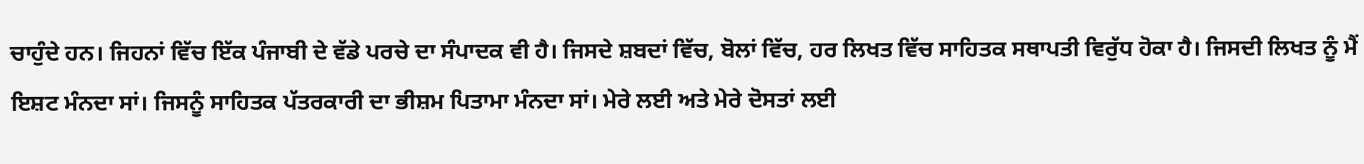ਚਾਹੁੰਦੇ ਹਨ। ਜਿਹਨਾਂ ਵਿੱਚ ਇੱਕ ਪੰਜਾਬੀ ਦੇ ਵੱਡੇ ਪਰਚੇ ਦਾ ਸੰਪਾਦਕ ਵੀ ਹੈ। ਜਿਸਦੇ ਸ਼ਬਦਾਂ ਵਿੱਚ, ਬੋਲਾਂ ਵਿੱਚ, ਹਰ ਲਿਖਤ ਵਿੱਚ ਸਾਹਿਤਕ ਸਥਾਪਤੀ ਵਿਰੁੱਧ ਹੋਕਾ ਹੈ। ਜਿਸਦੀ ਲਿਖਤ ਨੂੰ ਮੈਂ ਇਸ਼ਟ ਮੰਨਦਾ ਸਾਂ। ਜਿਸਨੂੰ ਸਾਹਿਤਕ ਪੱਤਰਕਾਰੀ ਦਾ ਭੀਸ਼ਮ ਪਿਤਾਮਾ ਮੰਨਦਾ ਸਾਂ। ਮੇਰੇ ਲਈ ਅਤੇ ਮੇਰੇ ਦੋਸਤਾਂ ਲਈ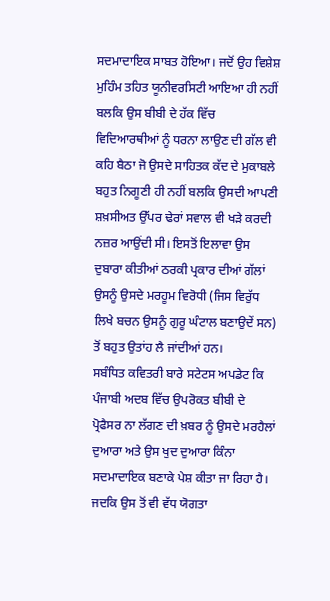ਸਦਮਾਦਾਇਕ ਸਾਬਤ ਹੋਇਆ। ਜਦੋਂ ਉਹ ਵਿਸ਼ੇਸ਼ ਮੁਹਿੰਮ ਤਹਿਤ ਯੂਨੀਵਰਸਿਟੀ ਆਇਆ ਹੀ ਨਹੀਂ ਬਲਕਿ ਉਸ ਬੀਬੀ ਦੇ ਹੱਕ ਵਿੱਚ ਵਿਦਿਆਰਥੀਆਂ ਨੂੰ ਧਰਨਾ ਲਾਉਣ ਦੀ ਗੱਲ ਵੀ ਕਹਿ ਬੈਠਾ ਜੋ ਉਸਦੇ ਸਾਹਿਤਕ ਕੱਦ ਦੇ ਮੁਕਾਬਲੇ ਬਹੁਤ ਨਿਗੂਣੀ ਹੀ ਨਹੀਂ ਬਲਕਿ ਉਸਦੀ ਆਪਣੀ ਸ਼ਖ਼ਸੀਅਤ ਉੱਪਰ ਢੇਰਾਂ ਸਵਾਲ ਵੀ ਖੜੇ ਕਰਦੀ ਨਜ਼ਰ ਆਉਂਦੀ ਸੀ। ਇਸਤੋਂ ਇਲਾਵਾ ਉਸ ਦੁਬਾਰਾ ਕੀਤੀਆਂ ਠਰਕੀ ਪ੍ਰਕਾਰ ਦੀਆਂ ਗੱਲਾਂ ਉਸਨੂੰ ਉਸਦੇ ਮਰਹੂਮ ਵਿਰੋਧੀ (ਜਿਸ ਵਿਰੁੱਧ ਲਿਖੇ ਬਚਨ ਉਸਨੂੰ ਗੁਰੂ ਘੰਟਾਲ ਬਣਾਉਦੇਂ ਸਨ) ਤੋਂ ਬਹੁਤ ਉਤਾਂਹ ਲੈ ਜਾਂਦੀਆਂ ਹਨ।
ਸਬੰਧਿਤ ਕਵਿਤਰੀ ਬਾਰੇ ਸਟੇਟਸ ਅਪਡੇਟ ਕਿ ਪੰਜਾਬੀ ਅਦਬ ਵਿੱਚ ਉਪਰੋਕਤ ਬੀਬੀ ਦੇ ਪ੍ਰੋਫੈਸਰ ਨਾ ਲੱਗਣ ਦੀ ਖ਼ਬਰ ਨੂੰ ਉਸਦੇ ਮਰਹੈਲਾਂ ਦੁਆਰਾ ਅਤੇ ਉਸ ਖੁਦ ਦੁਆਰਾ ਕਿੰਨਾ ਸਦਮਾਦਾਇਕ ਬਣਾਕੇ ਪੇਸ਼ ਕੀਤਾ ਜਾ ਰਿਹਾ ਹੈ। ਜਦਕਿ ਉਸ ਤੋਂ ਵੀ ਵੱਧ ਯੋਗਤਾ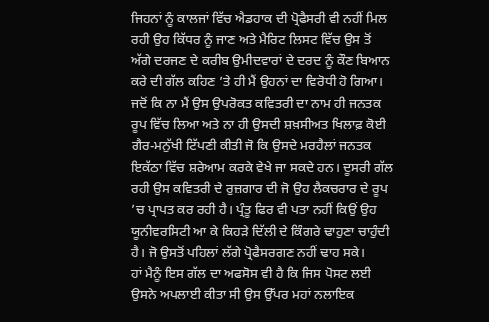ਜਿਹਨਾਂ ਨੂੰ ਕਾਲਜਾਂ ਵਿੱਚ ਐਡਹਾਕ ਦੀ ਪ੍ਰੋਫੈਸਰੀ ਵੀ ਨਹੀਂ ਮਿਲ ਰਹੀ ਉਹ ਕਿੱਧਰ ਨੂੰ ਜਾਣ ਅਤੇ ਮੈਰਿਟ ਲਿਸਟ ਵਿੱਚ ਉਸ ਤੋਂ ਅੱਗੇ ਦਰਜਣ ਦੇ ਕਰੀਬ ਉਮੀਦਵਾਰਾਂ ਦੇ ਦਰਦ ਨੂੰ ਕੌਣ ਬਿਆਨ ਕਰੇ ਦੀ ਗੱਲ ਕਹਿਣ ’ਤੇ ਹੀ ਮੈਂ ਉਹਨਾਂ ਦਾ ਵਿਰੋਧੀ ਹੋ ਗਿਆ। ਜਦੋਂ ਕਿ ਨਾ ਮੈਂ ਉਸ ਉਪਰੋਕਤ ਕਵਿਤਰੀ ਦਾ ਨਾਮ ਹੀ ਜਨਤਕ ਰੂਪ ਵਿੱਚ ਲਿਆ ਅਤੇ ਨਾ ਹੀ ਉਸਦੀ ਸ਼ਖ਼ਸੀਅਤ ਖਿਲਾਫ਼ ਕੋਈ ਗੈਰ-ਮਨੁੱਖੀ ਟਿੱਪਣੀ ਕੀਤੀ ਜੋ ਕਿ ਉਸਦੇ ਮਰਹੈਲਾਂ ਜਨਤਕ ਇਕੱਠਾ ਵਿੱਚ ਸ਼ਰੇਆਮ ਕਰਕੇ ਵੇਖੇ ਜਾ ਸਕਦੇ ਹਨ। ਦੂਸਰੀ ਗੱਲ ਰਹੀ ਉਸ ਕਵਿਤਰੀ ਦੇ ਰੁਜ਼ਗਾਰ ਦੀ ਜੋ ਉਹ ਲੈਕਚਰਾਰ ਦੇ ਰੂਪ ’ਚ ਪ੍ਰਾਪਤ ਕਰ ਰਹੀ ਹੈ। ਪ੍ਰੰਤੂ ਫਿਰ ਵੀ ਪਤਾ ਨਹੀਂ ਕਿਉਂ ਉਹ ਯੂਨੀਵਰਸਿਟੀ ਆ ਕੇ ਕਿਹੜੇ ਦਿੱਲੀ ਦੇ ਕਿੰਗਰੇ ਢਾਹੁਣਾ ਚਾਹੁੰਦੀ ਹੈ। ਜੋ ਉਸਤੋਂ ਪਹਿਲਾਂ ਲੱਗੇ ਪ੍ਰੋਫੈਸਰਗਣ ਨਹੀਂ ਢਾਹ ਸਕੇ।
ਹਾਂ ਮੈਨੂੰ ਇਸ ਗੱਲ ਦਾ ਅਫਸੋਸ ਵੀ ਹੈ ਕਿ ਜਿਸ ਪੋਸਟ ਲਈ ਉਸਨੇ ਅਪਲਾਈ ਕੀਤਾ ਸੀ ਉਸ ਉੱਪਰ ਮਹਾਂ ਨਲਾਇਕ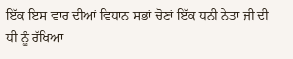ਇੱਕ ਇਸ ਵਾਰ ਦੀਆਂ ਵਿਧਾਨ ਸਭਾਂ ਚੋਣਾਂ ਇੱਕ ਧਨੀ ਨੇਤਾ ਜੀ ਦੀ ਧੀ ਨੂੰ ਰੱਖਿਆ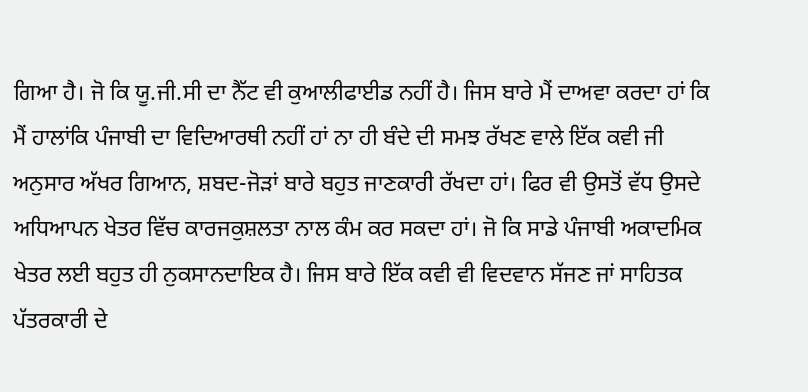ਗਿਆ ਹੈ। ਜੋ ਕਿ ਯੂ.ਜੀ.ਸੀ ਦਾ ਨੈੱਟ ਵੀ ਕੁਆਲੀਫਾਈਡ ਨਹੀਂ ਹੈ। ਜਿਸ ਬਾਰੇ ਮੈਂ ਦਾਅਵਾ ਕਰਦਾ ਹਾਂ ਕਿ ਮੈਂ ਹਾਲਾਂਕਿ ਪੰਜਾਬੀ ਦਾ ਵਿਦਿਆਰਥੀ ਨਹੀਂ ਹਾਂ ਨਾ ਹੀ ਬੰਦੇ ਦੀ ਸਮਝ ਰੱਖਣ ਵਾਲੇ ਇੱਕ ਕਵੀ ਜੀ ਅਨੁਸਾਰ ਅੱਖਰ ਗਿਆਨ, ਸ਼ਬਦ-ਜੋੜਾਂ ਬਾਰੇ ਬਹੁਤ ਜਾਣਕਾਰੀ ਰੱਖਦਾ ਹਾਂ। ਫਿਰ ਵੀ ਉਸਤੋਂ ਵੱਧ ਉਸਦੇ ਅਧਿਆਪਨ ਖੇਤਰ ਵਿੱਚ ਕਾਰਜਕੁਸ਼ਲਤਾ ਨਾਲ ਕੰਮ ਕਰ ਸਕਦਾ ਹਾਂ। ਜੋ ਕਿ ਸਾਡੇ ਪੰਜਾਬੀ ਅਕਾਦਮਿਕ ਖੇਤਰ ਲਈ ਬਹੁਤ ਹੀ ਨੁਕਸਾਨਦਾਇਕ ਹੈ। ਜਿਸ ਬਾਰੇ ਇੱਕ ਕਵੀ ਵੀ ਵਿਦਵਾਨ ਸੱਜਣ ਜਾਂ ਸਾਹਿਤਕ ਪੱਤਰਕਾਰੀ ਦੇ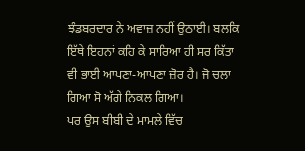ਝੰਡਬਰਦਾਰ ਨੇ ਅਵਾਜ਼ ਨਹੀਂ ਉਠਾਈ। ਬਲਕਿ ਇੱਥੇ ਇਹਨਾਂ ਕਹਿ ਕੇ ਸਾਰਿਆ ਹੀ ਸਰ ਕਿੱਤਾ ਵੀ ਭਾਈ ਆਪਣਾ-ਆਪਣਾ ਜ਼ੋਰ ਹੈ। ਜੋ ਚਲਾ ਗਿਆ ਸੋ ਅੱਗੇ ਨਿਕਲ ਗਿਆ।
ਪਰ ਉਸ ਬੀਬੀ ਦੇ ਮਾਮਲੇ ਵਿੱਚ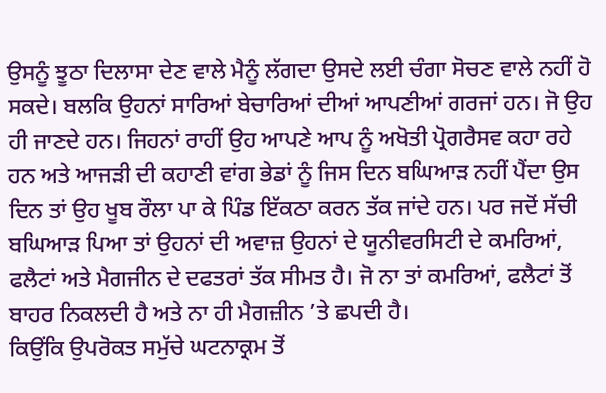ਉਸਨੂੰ ਝੂਠਾ ਦਿਲਾਸਾ ਦੇਣ ਵਾਲੇ ਮੈਨੂੰ ਲੱਗਦਾ ਉਸਦੇ ਲਈ ਚੰਗਾ ਸੋਚਣ ਵਾਲੇ ਨਹੀਂ ਹੋ ਸਕਦੇ। ਬਲਕਿ ਉਹਨਾਂ ਸਾਰਿਆਂ ਬੇਚਾਰਿਆਂ ਦੀਆਂ ਆਪਣੀਆਂ ਗਰਜਾਂ ਹਨ। ਜੋ ਉਹ ਹੀ ਜਾਣਦੇ ਹਨ। ਜਿਹਨਾਂ ਰਾਹੀਂ ਉਹ ਆਪਣੇ ਆਪ ਨੂੰ ਅਖੋਤੀ ਪ੍ਰੋਗਰੈਸਵ ਕਹਾ ਰਹੇ ਹਨ ਅਤੇ ਆਜੜੀ ਦੀ ਕਹਾਣੀ ਵਾਂਗ ਭੇਡਾਂ ਨੂੰ ਜਿਸ ਦਿਨ ਬਘਿਆੜ ਨਹੀਂ ਪੈਂਦਾ ਉਸ ਦਿਨ ਤਾਂ ਉਹ ਖੂਬ ਰੌਲਾ ਪਾ ਕੇ ਪਿੰਡ ਇੱਕਠਾ ਕਰਨ ਤੱਕ ਜਾਂਦੇ ਹਨ। ਪਰ ਜਦੋਂ ਸੱਚੀ ਬਘਿਆੜ ਪਿਆ ਤਾਂ ਉਹਨਾਂ ਦੀ ਅਵਾਜ਼ ਉਹਨਾਂ ਦੇ ਯੂਨੀਵਰਸਿਟੀ ਦੇ ਕਮਰਿਆਂ, ਫਲੈਟਾਂ ਅਤੇ ਮੈਗਜੀਨ ਦੇ ਦਫਤਰਾਂ ਤੱਕ ਸੀਮਤ ਹੈ। ਜੋ ਨਾ ਤਾਂ ਕਮਰਿਆਂ, ਫਲੈਟਾਂ ਤੋਂ ਬਾਹਰ ਨਿਕਲਦੀ ਹੈ ਅਤੇ ਨਾ ਹੀ ਮੈਗਜ਼ੀਨ ’ਤੇ ਛਪਦੀ ਹੈ।
ਕਿਉਂਕਿ ਉਪਰੋਕਤ ਸਮੁੱਚੇ ਘਟਨਾਕ੍ਰਮ ਤੋਂ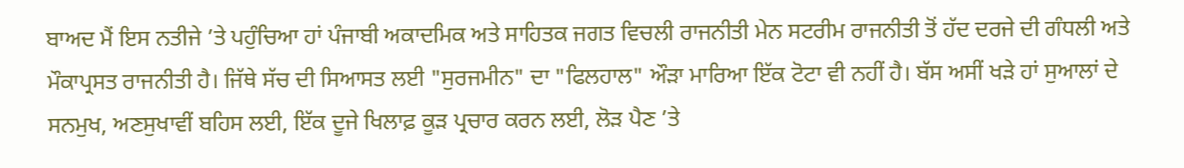ਬਾਅਦ ਮੈਂ ਇਸ ਨਤੀਜੇ ’ਤੇ ਪਹੁੰਚਿਆ ਹਾਂ ਪੰਜਾਬੀ ਅਕਾਦਮਿਕ ਅਤੇ ਸਾਹਿਤਕ ਜਗਤ ਵਿਚਲੀ ਰਾਜਨੀਤੀ ਮੇਨ ਸਟਰੀਮ ਰਾਜਨੀਤੀ ਤੋਂ ਹੱਦ ਦਰਜੇ ਦੀ ਗੰਧਲੀ ਅਤੇ ਮੌਕਾਪ੍ਰਸਤ ਰਾਜਨੀਤੀ ਹੈ। ਜਿੱਥੇ ਸੱਚ ਦੀ ਸਿਆਸਤ ਲਈ "ਸੁਰਜਮੀਨ" ਦਾ "ਫਿਲਹਾਲ" ਔੜਾ ਮਾਰਿਆ ਇੱਕ ਟੋਟਾ ਵੀ ਨਹੀਂ ਹੈ। ਬੱਸ ਅਸੀਂ ਖੜੇ ਹਾਂ ਸੁਆਲਾਂ ਦੇ ਸਨਮੁਖ, ਅਣਸੁਖਾਵੀਂ ਬਹਿਸ ਲਈ, ਇੱਕ ਦੂਜੇ ਖਿਲਾਫ਼ ਕੂੜ ਪ੍ਰਚਾਰ ਕਰਨ ਲਈ, ਲੋੜ ਪੈਣ ’ਤੇ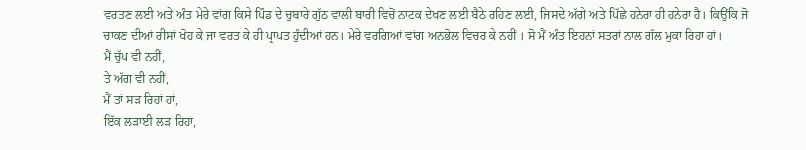ਵਰਤਣ ਲਈ ਅਤੇ ਅੰਤ ਮੇਰੇ ਵਾਂਗ ਕਿਸੇ ਪਿੰਡ ਦੇ ਚੁਬਾਰੇ ਗੁੱਠ ਵਾਲੀ ਬਾਰੀ ਵਿਚੋਂ ਨਾਟਕ ਦੇਖਣ ਲਈ ਬੈਠੇ ਰਹਿਣ ਲਈ, ਜਿਸਦੇ ਅੱਗੇ ਅਤੇ ਪਿੱਛੇ ਹਨੇਰਾ ਹੀ ਹਨੇਰਾ ਹੈ। ਕਿਉਂਕਿ ਜੋ ਚਾਕਣ ਦੀਆਂ ਰੀਸਾਂ ਖੋਹ ਕੇ ਜਾ ਵਰਤ ਕੇ ਹੀ ਪ੍ਰਾਪਤ ਹੁੰਦੀਆਂ ਹਨ। ਮੇਰੇ ਵਰਗਿਆਂ ਵਾਂਗ ਅਨਭੋਲ ਵਿਚਰ ਕੇ ਨਹੀਂ । ਸੋ ਮੈਂ ਅੰਤ ਇਹਨਾਂ ਸਤਰਾਂ ਨਾਲ ਗੱਲ ਮੁਕਾ ਰਿਹਾ ਹਾਂ।
ਮੈਂ ਚੁੱਪ ਵੀ ਨਹੀਂ,
ਤੇ ਅੱਗ ਵੀ ਨਹੀਂ,
ਮੈਂ ਤਾਂ ਸੜ ਰਿਹਾਂ ਹਾਂ,
ਇੱਕ ਲੜਾਈ ਲੜ ਰਿਹਾ,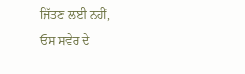ਜਿੱਤਣ ਲਈ ਨਹੀਂ,
ਓਸ ਸਵੇਰ ਦੇ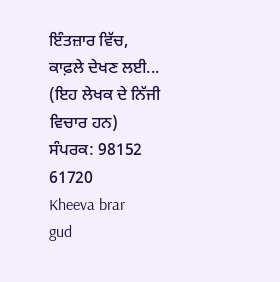ਇੰਤਜ਼ਾਰ ਵਿੱਚ,
ਕਾਫ਼ਲੇ ਦੇਖਣ ਲਈ...
(ਇਹ ਲੇਖਕ ਦੇ ਨਿੱਜੀ ਵਿਚਾਰ ਹਨ)
ਸੰਪਰਕ: 98152 61720
Kheeva brar
gud